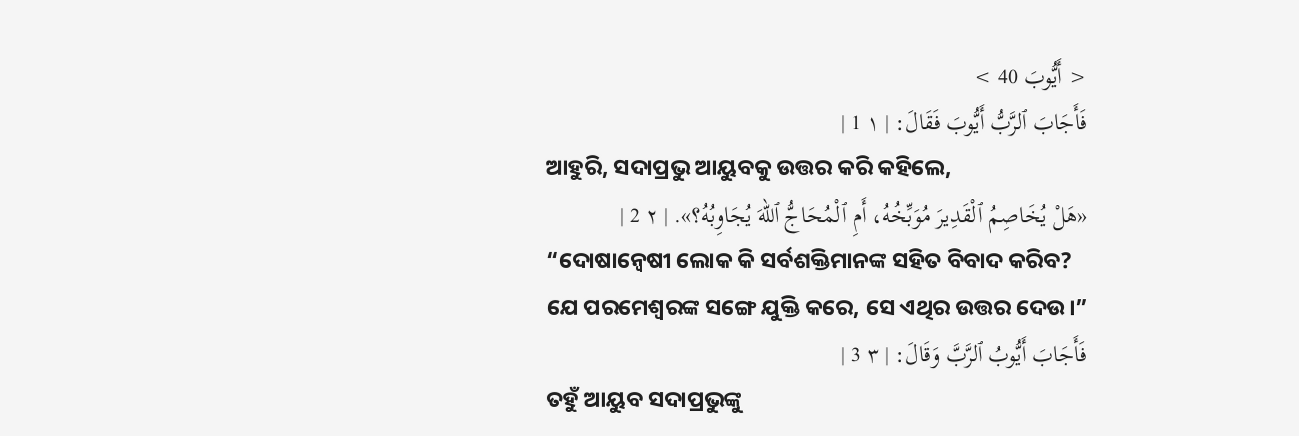< أَيُّوبَ 40 >
فَأَجَابَ ٱلرَّبُّ أَيُّوبَ فَقَالَ: | ١ 1 |
ଆହୁରି, ସଦାପ୍ରଭୁ ଆୟୁବକୁ ଉତ୍ତର କରି କହିଲେ,
«هَلْ يُخَاصِمُ ٱلْقَدِيرَ مُوَبِّخُهُ، أَمِ ٱلْمُحَاجُّ ٱللهَ يُجَاوِبُهُ؟». | ٢ 2 |
“ଦୋଷାନ୍ଵେଷୀ ଲୋକ କି ସର୍ବଶକ୍ତିମାନଙ୍କ ସହିତ ବିବାଦ କରିବ? ଯେ ପରମେଶ୍ୱରଙ୍କ ସଙ୍ଗେ ଯୁକ୍ତି କରେ, ସେ ଏଥିର ଉତ୍ତର ଦେଉ।”
فَأَجَابَ أَيُّوبُ ٱلرَّبَّ وَقَالَ: | ٣ 3 |
ତହୁଁ ଆୟୁବ ସଦାପ୍ରଭୁଙ୍କୁ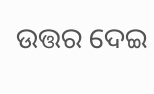ଉତ୍ତର ଦେଇ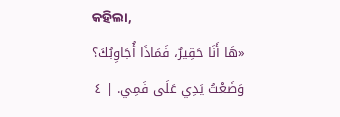କହିଲା,
«هَا أَنَا حَقِيرٌ، فَمَاذَا أُجَاوِبُكَ؟ وَضَعْتُ يَدِي عَلَى فَمِي. | ٤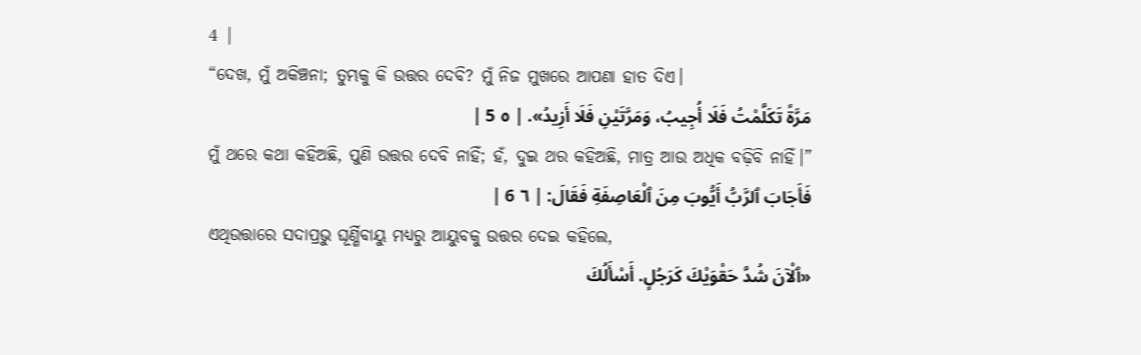4 |
“ଦେଖ, ମୁଁ ଅକିଞ୍ଚନା; ତୁମ୍ଭକୁ କି ଉତ୍ତର ଦେବି? ମୁଁ ନିଜ ମୁଖରେ ଆପଣା ହାତ ଦିଏ।
مَرَّةً تَكَلَّمْتُ فَلَا أُجِيبُ، وَمَرَّتَيْنِ فَلَا أَزِيدُ». | ٥ 5 |
ମୁଁ ଥରେ କଥା କହିଅଛି, ପୁଣି ଉତ୍ତର ଦେବି ନାହିଁ; ହଁ, ଦୁଇ ଥର କହିଅଛି, ମାତ୍ର ଆଉ ଅଧିକ ବଢ଼ିବି ନାହିଁ।”
فَأَجَابَ ٱلرَّبُّ أَيُّوبَ مِنَ ٱلْعَاصِفَةِ فَقَالَ: | ٦ 6 |
ଏଥିଉତ୍ତାରେ ସଦାପ୍ରଭୁ ଘୂର୍ଣ୍ଣିବାୟୁ ମଧ୍ୟରୁ ଆୟୁବକୁ ଉତ୍ତର ଦେଇ କହିଲେ,
«ٱلْآنَ شُدَّ حَقْوَيْكَ كَرَجُلٍ. أَسْأَلُكَ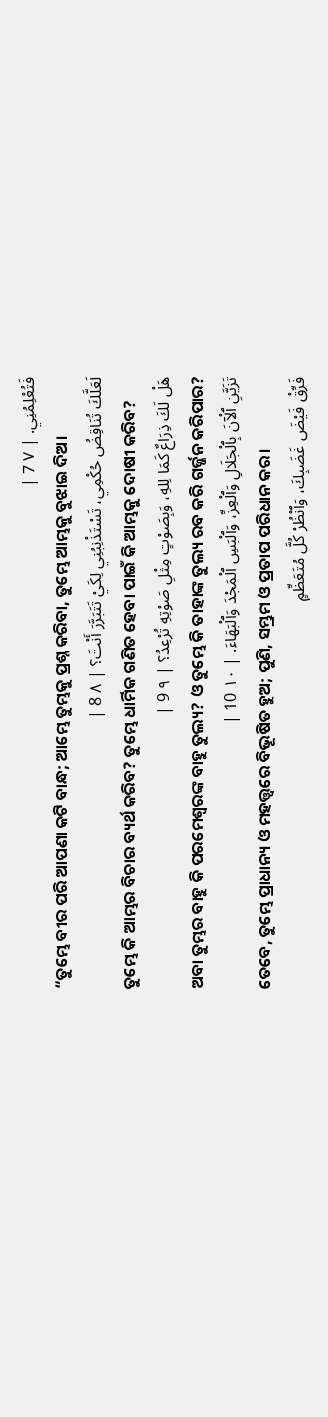فَتُعْلِمُنِي. | ٧ 7 |
“ତୁମ୍ଭେ ବୀର ପରି ଆପଣା କଟି ବାନ୍ଧ; ଆମ୍ଭେ ତୁମ୍ଭକୁ ପ୍ରଶ୍ନ କରିବା, ତୁମ୍ଭେ ଆମ୍ଭକୁ ବୁଝାଇ ଦିଅ।
لَعَلَّكَ تُنَاقِضُ حُكْمِي، تَسْتَذْنِبُنِي لِكَيْ تَتَبَرَّرَ أَنْتَ؟ | ٨ 8 |
ତୁମ୍ଭେ କି ଆମ୍ଭର ବିଚାର ବ୍ୟର୍ଥ କରିବ? ତୁମ୍ଭେ ଧାର୍ମିକ ଗଣିତ ହେବା ପାଇଁ କି ଆମ୍ଭକୁ ଦୋଷୀ କରିବ?
هَلْ لَكَ ذِرَاعٌ كَمَا لِلهِ، وَبِصَوْتٍ مِثْلِ صَوْتِهِ تُرْعِدُ؟ | ٩ 9 |
ଅବା ତୁମ୍ଭର ବାହୁ କି ପରମେଶ୍ୱରଙ୍କ ବାହୁ ତୁଲ୍ୟ? ଓ ତୁମ୍ଭେ କି ତାହାଙ୍କ ତୁଲ୍ୟ ରବ କରି ଗର୍ଜ୍ଜନ କରିପାର?
تَزَيَّنِ ٱلْآنَ بِٱلْجَلَالِ وَٱلْعِزِّ، وَٱلْبَسِ ٱلْمَجْدَ وَٱلْبَهَاءَ. | ١٠ 10 |
ତେବେ, ତୁମ୍ଭେ ପ୍ରାଧାନ୍ୟ ଓ ମହତ୍ତ୍ୱରେ ବିଭୂଷିତ ହୁଅ; ପୁଣି, ସମ୍ଭ୍ରମ ଓ ପ୍ରତାପ ପରିଧାନ କର।
فَرِّقْ فَيْضَ غَضَبِكَ، وَٱنْظُرْ كُلَّ مُتَعَظِّمٍ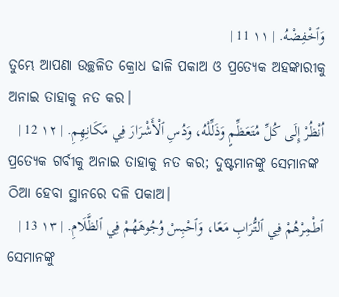وَٱخْفِضْهُ. | ١١ 11 |
ତୁମ୍ଭେ ଆପଣା ଉଚ୍ଛଳିତ କ୍ରୋଧ ଢାଳି ପକାଅ ଓ ପ୍ରତ୍ୟେକ ଅହଙ୍କାରୀକୁ ଅନାଇ ତାହାକୁ ନତ କର।
اُنْظُرْ إِلَى كُلِّ مُتَعَظِّمٍ وَذَلِّلْهُ، وَدُسِ ٱلْأَشْرَارَ فِي مَكَانِهِمِ. | ١٢ 12 |
ପ୍ରତ୍ୟେକ ଗର୍ବୀକୁ ଅନାଇ ତାହାକୁ ନତ କର; ଦୁଷ୍ଟମାନଙ୍କୁ ସେମାନଙ୍କ ଠିଆ ହେବା ସ୍ଥାନରେ ଦଳି ପକାଅ।
ٱطْمِرْهُمْ فِي ٱلتُّرَابِ مَعًا، وَٱحْبِسْ وُجُوهَهُمْ فِي ٱلظَّلَامِ. | ١٣ 13 |
ସେମାନଙ୍କୁ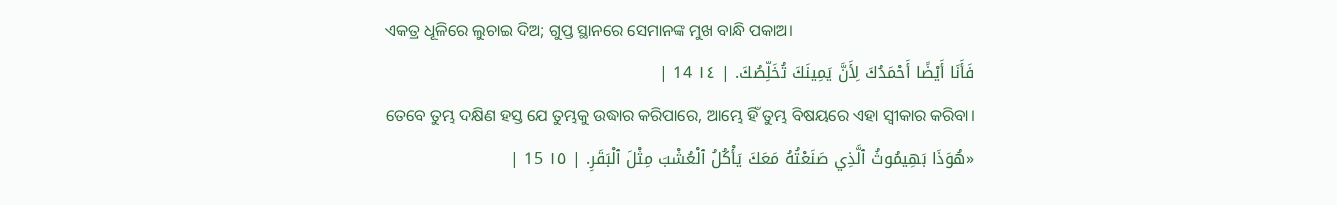ଏକତ୍ର ଧୂଳିରେ ଲୁଚାଇ ଦିଅ; ଗୁପ୍ତ ସ୍ଥାନରେ ସେମାନଙ୍କ ମୁଖ ବାନ୍ଧି ପକାଅ।
فَأَنَا أَيْضًا أَحْمَدُكَ لِأَنَّ يَمِينَكَ تُخَلِّصُكَ. | ١٤ 14 |
ତେବେ ତୁମ୍ଭ ଦକ୍ଷିଣ ହସ୍ତ ଯେ ତୁମ୍ଭକୁ ଉଦ୍ଧାର କରିପାରେ, ଆମ୍ଭେ ହିଁ ତୁମ୍ଭ ବିଷୟରେ ଏହା ସ୍ୱୀକାର କରିବା।
«هُوَذَا بَهِيمُوثُ ٱلَّذِي صَنَعْتُهُ مَعَكَ يَأْكُلُ ٱلْعُشْبَ مِثْلَ ٱلْبَقَرِ. | ١٥ 15 |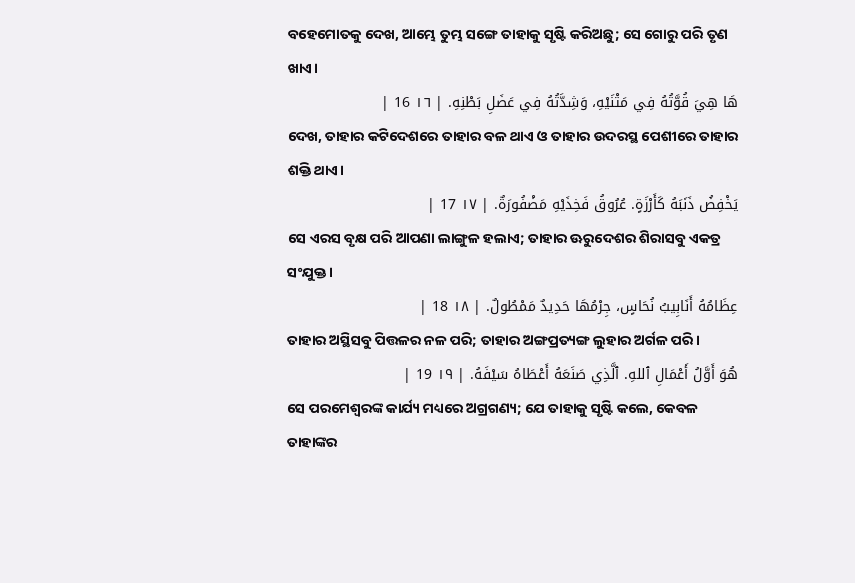ବହେମୋତକୁ ଦେଖ, ଆମ୍ଭେ ତୁମ୍ଭ ସଙ୍ଗେ ତାହାକୁ ସୃଷ୍ଟି କରିଅଛୁ; ସେ ଗୋରୁ ପରି ତୃଣ ଖାଏ।
هَا هِيَ قُوَّتُهُ فِي مَتْنَيْهِ، وَشِدَّتُهُ فِي عَضَلِ بَطْنِهِ. | ١٦ 16 |
ଦେଖ, ତାହାର କଟିଦେଶରେ ତାହାର ବଳ ଥାଏ ଓ ତାହାର ଉଦରସ୍ଥ ପେଶୀରେ ତାହାର ଶକ୍ତି ଥାଏ।
يَخْفِضُ ذَنَبَهُ كَأَرْزَةٍ. عُرُوقُ فَخِذَيْهِ مَضْفُورَةٌ. | ١٧ 17 |
ସେ ଏରସ ବୃକ୍ଷ ପରି ଆପଣା ଲାଙ୍ଗୁଳ ହଲାଏ; ତାହାର ଊରୁଦେଶର ଶିରାସବୁ ଏକତ୍ର ସଂଯୁକ୍ତ।
عِظَامُهُ أَنَابِيبُ نُحَاسٍ، جِرْمُهَا حَدِيدٌ مَمْطُولٌ. | ١٨ 18 |
ତାହାର ଅସ୍ଥିସବୁ ପିତ୍ତଳର ନଳ ପରି; ତାହାର ଅଙ୍ଗପ୍ରତ୍ୟଙ୍ଗ ଲୁହାର ଅର୍ଗଳ ପରି।
هُوَ أَوَّلُ أَعْمَالِ ٱللهِ. ٱلَّذِي صَنَعَهُ أَعْطَاهُ سَيْفَهُ. | ١٩ 19 |
ସେ ପରମେଶ୍ୱରଙ୍କ କାର୍ଯ୍ୟ ମଧ୍ୟରେ ଅଗ୍ରଗଣ୍ୟ; ଯେ ତାହାକୁ ସୃଷ୍ଟି କଲେ, କେବଳ ତାହାଙ୍କର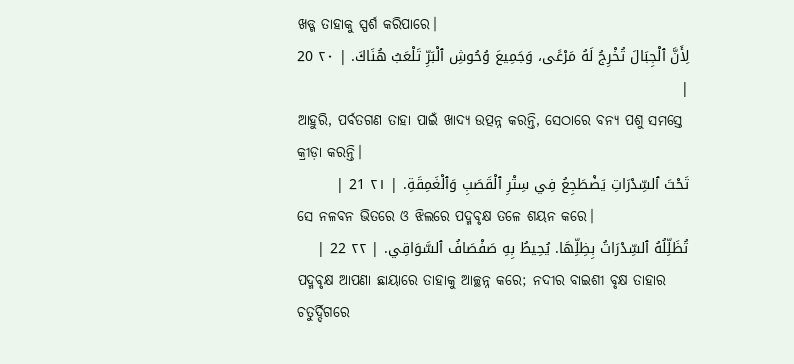ଖଡ୍ଗ ତାହାକୁ ସ୍ପର୍ଶ କରିପାରେ।
لِأَنَّ ٱلْجِبَالَ تُخْرِجُ لَهُ مَرْعًى، وَجَمِيعَ وُحُوشِ ٱلْبَرِّ تَلْعَبُ هُنَاكَ. | ٢٠ 20 |
ଆହୁରି, ପର୍ବତଗଣ ତାହା ପାଇଁ ଖାଦ୍ୟ ଉତ୍ପନ୍ନ କରନ୍ତି, ସେଠାରେ ବନ୍ୟ ପଶୁ ସମସ୍ତେ କ୍ରୀଡ଼ା କରନ୍ତି।
تَحْتَ ٱلسِّدْرَاتِ يَضْطَجِعُ فِي سِتْرِ ٱلْقَصَبِ وَٱلْغَمِقَةِ. | ٢١ 21 |
ସେ ନଳବନ ଭିତରେ ଓ ଝିଲରେ ପଦ୍ମବୃକ୍ଷ ତଳେ ଶୟନ କରେ।
تُظَلِّلُهُ ٱلسِّدْرَاتُ بِظِلِّهَا. يُحِيطُ بِهِ صَفْصَافُ ٱلسَّوَاقِي. | ٢٢ 22 |
ପଦ୍ମବୃକ୍ଷ ଆପଣା ଛାୟାରେ ତାହାକୁ ଆଚ୍ଛନ୍ନ କରେ; ନଦୀର ବାଇଶୀ ବୃକ୍ଷ ତାହାର ଚତୁର୍ଦ୍ଦିଗରେ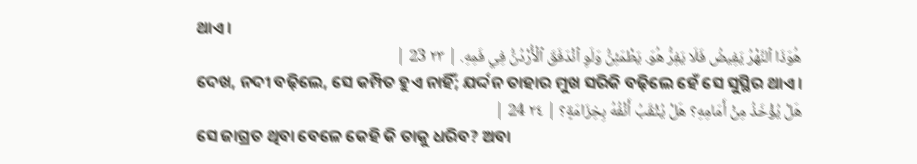ଥାଏ।
هُوَذَا ٱلنَّهْرُ يَفِيضُ فَلَا يَفِرُّ هُوَ. يَطْمَئِنُّ وَلَوِ ٱنْدَفَقَ ٱلْأُرْدُنُّ فِي فَمِهِ. | ٢٣ 23 |
ଦେଖ, ନଦୀ ବଢ଼ିଲେ, ସେ କମ୍ପିତ ହୁଏ ନାହିଁ; ଯର୍ଦ୍ଦନ ତାହାର ମୁଖ ସରିକି ବଢ଼ିଲେ ହେଁ ସେ ସୁସ୍ଥିର ଥାଏ।
هَلْ يُؤْخَذُ مِنْ أَمَامِهِ؟ هَلْ يُثْقَبُ أَنْفُهُ بِخِزَامَةٍ؟ | ٢٤ 24 |
ସେ ଜାଗ୍ରତ ଥିବା ବେଳେ କେହି କି ତାକୁ ଧରିବ? ଅବା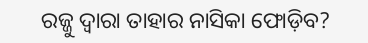ରଜ୍ଜୁ ଦ୍ୱାରା ତାହାର ନାସିକା ଫୋଡ଼ିବ?